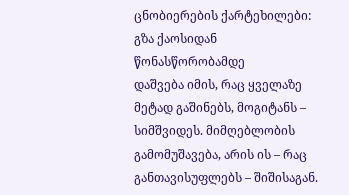ცნობიერების ქარტეხილები: გზა ქაოსიდან წონასწორობამდე
დაშვება იმის, რაც ყველაზე მეტად გაშინებს, მოგიტანს – სიმშვიდეს. მიმღებლობის გამომუშავება, არის ის – რაც განთავისუფლებს – შიშისაგან.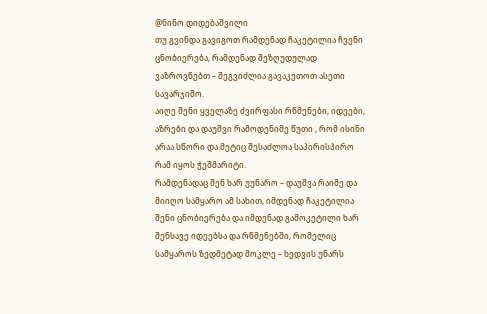@ნინო დიდებაშვილი
თუ გვინდა გავიგოთ რამდენად ჩაკეტილია ჩვენი ცნობიერება, რამდენად შეზღუდულად ვაზროვნებთ – შეგვიძლია გავაკეთოთ ასეთი სავარჯიშო.
აიღე შენი ყველაზე ძვირფასი რწმენები, იდეები, აზრები და დაუშვი რამოდენიმე წუთი , რომ ისინი არაა სწორი და მეტიც შესაძლოა საპირისპირო რამ იყოს ჭეშმარიტი.
რამდენადაც შენ ხარ უუნარო – დაუშვა რაიმე და მიიღო სამყარო ამ სახით, იმდენად ჩაკეტილია შენი ცნობიერება და იმდენად გამოკეტილი ხარ შენსავე იდეებსა და რწმენებში, რომელიც სამყაროს ზედმეტად მოკლე – ხედვის უნარს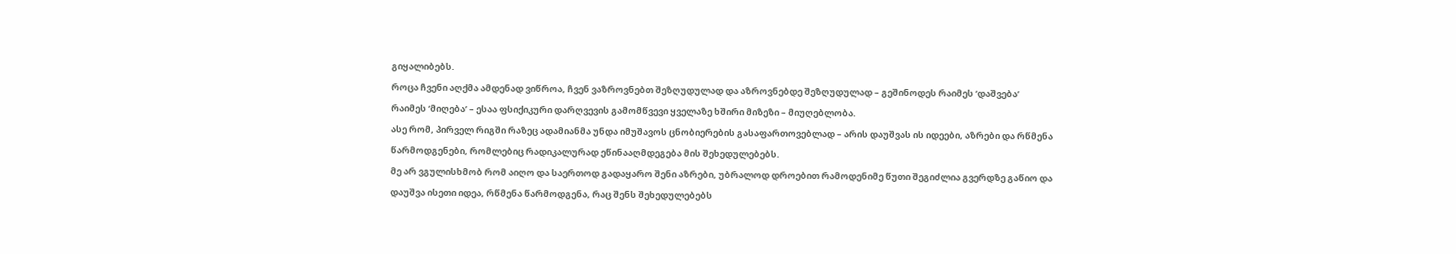გიყალიბებს.
როცა ჩვენი აღქმა ამდენად ვიწროა, ჩვენ ვაზროვნებთ შეზღუდულად და აზროვნებდე შეზღუდულად – გეშინოდეს რაიმეს ‘დაშვება’ რაიმეს ‘მიღება’ – ესაა ფსიქიკური დარღვევის გამომწვევი ყველაზე ხშირი მიზეზი – მიუღებლობა.
ასე რომ, პირველ რიგში რაზეც ადამიანმა უნდა იმუშავოს ცნობიერების გასაფართოვებლად – არის დაუშვას ის იდეები, აზრები და რწმენა წარმოდგენები, რომლებიც რადიკალურად ეწინააღმდეგება მის შეხედულებებს.
მე არ ვგულისხმობ რომ აიღო და საერთოდ გადაყარო შენი აზრები, უბრალოდ დროებით რამოდენიმე წუთი შეგიძლია გვერდზე გაწიო და დაუშვა ისეთი იდეა, რწმენა წარმოდგენა, რაც შენს შეხედულებებს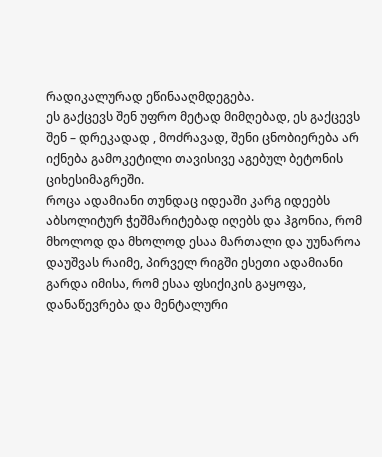რადიკალურად ეწინააღმდეგება.
ეს გაქცევს შენ უფრო მეტად მიმღებად, ეს გაქცევს შენ – დრეკადად , მოძრავად, შენი ცნობიერება არ იქნება გამოკეტილი თავისივე აგებულ ბეტონის ციხესიმაგრეში.
როცა ადამიანი თუნდაც იდეაში კარგ იდეებს აბსოლიტურ ჭეშმარიტებად იღებს და ჰგონია, რომ მხოლოდ და მხოლოდ ესაა მართალი და უუნაროა დაუშვას რაიმე, პირველ რიგში ესეთი ადამიანი გარდა იმისა, რომ ესაა ფსიქიკის გაყოფა, დანაწევრება და მენტალური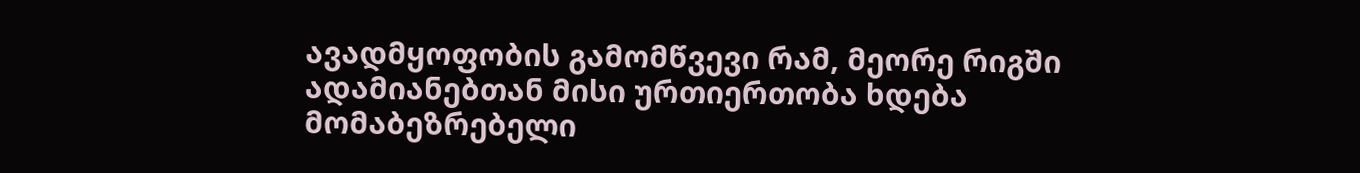ავადმყოფობის გამომწვევი რამ, მეორე რიგში ადამიანებთან მისი ურთიერთობა ხდება მომაბეზრებელი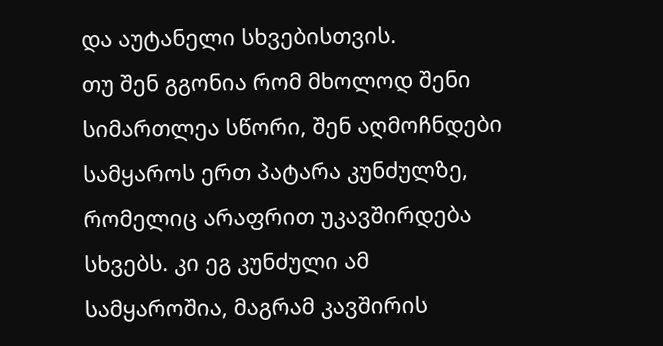და აუტანელი სხვებისთვის.
თუ შენ გგონია რომ მხოლოდ შენი სიმართლეა სწორი, შენ აღმოჩნდები სამყაროს ერთ პატარა კუნძულზე, რომელიც არაფრით უკავშირდება სხვებს. კი ეგ კუნძული ამ სამყაროშია, მაგრამ კავშირის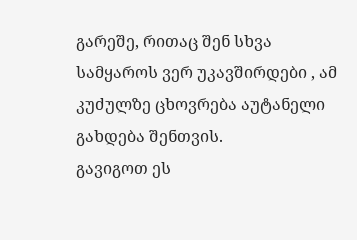გარეშე, რითაც შენ სხვა სამყაროს ვერ უკავშირდები , ამ კუძულზე ცხოვრება აუტანელი გახდება შენთვის.
გავიგოთ ეს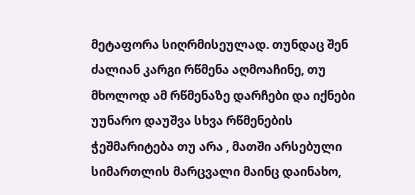მეტაფორა სიღრმისეულად. თუნდაც შენ ძალიან კარგი რწმენა აღმოაჩინე, თუ მხოლოდ ამ რწმენაზე დარჩები და იქნები უუნარო დაუშვა სხვა რწმენების ჭეშმარიტება თუ არა , მათში არსებული სიმართლის მარცვალი მაინც დაინახო,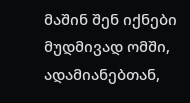მაშინ შენ იქნები მუდმივად ომში, ადამიანებთან,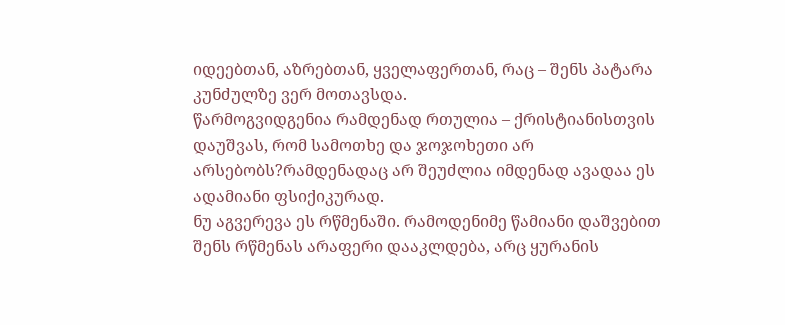იდეებთან, აზრებთან, ყველაფერთან, რაც – შენს პატარა კუნძულზე ვერ მოთავსდა.
წარმოგვიდგენია რამდენად რთულია – ქრისტიანისთვის დაუშვას, რომ სამოთხე და ჯოჯოხეთი არ არსებობს?რამდენადაც არ შეუძლია იმდენად ავადაა ეს ადამიანი ფსიქიკურად.
ნუ აგვერევა ეს რწმენაში. რამოდენიმე წამიანი დაშვებით შენს რწმენას არაფერი დააკლდება, არც ყურანის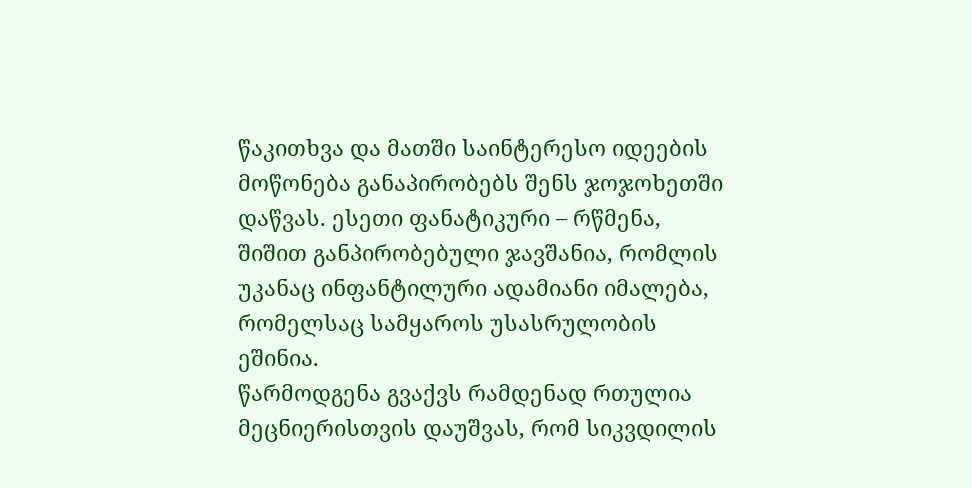წაკითხვა და მათში საინტერესო იდეების მოწონება განაპირობებს შენს ჯოჯოხეთში დაწვას. ესეთი ფანატიკური – რწმენა, შიშით განპირობებული ჯავშანია, რომლის უკანაც ინფანტილური ადამიანი იმალება, რომელსაც სამყაროს უსასრულობის ეშინია.
წარმოდგენა გვაქვს რამდენად რთულია მეცნიერისთვის დაუშვას, რომ სიკვდილის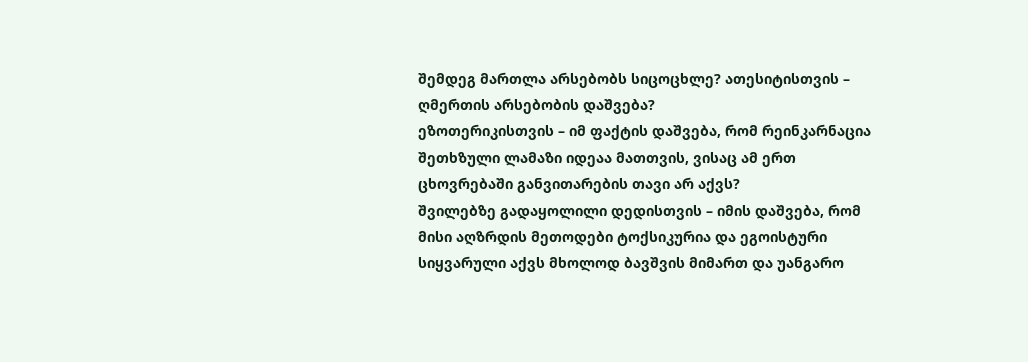შემდეგ მართლა არსებობს სიცოცხლე? ათესიტისთვის – ღმერთის არსებობის დაშვება?
ეზოთერიკისთვის – იმ ფაქტის დაშვება, რომ რეინკარნაცია შეთხზული ლამაზი იდეაა მათთვის, ვისაც ამ ერთ ცხოვრებაში განვითარების თავი არ აქვს?
შვილებზე გადაყოლილი დედისთვის – იმის დაშვება, რომ მისი აღზრდის მეთოდები ტოქსიკურია და ეგოისტური სიყვარული აქვს მხოლოდ ბავშვის მიმართ და უანგარო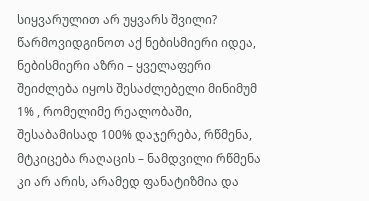სიყვარულით არ უყვარს შვილი?
წარმოვიდგინოთ აქ ნებისმიერი იდეა, ნებისმიერი აზრი – ყველაფერი შეიძლება იყოს შესაძლებელი მინიმუმ 1% , რომელიმე რეალობაში, შესაბამისად 100% დაჯერება, რწმენა, მტკიცება რაღაცის – ნამდვილი რწმენა კი არ არის, არამედ ფანატიზმია და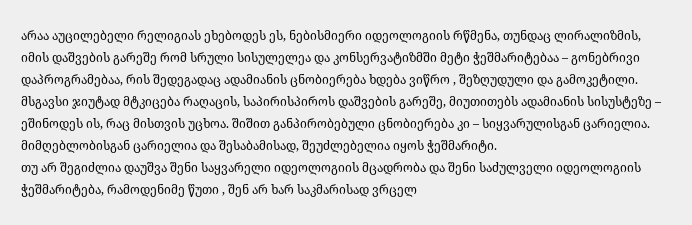არაა აუცილებელი რელიგიას ეხებოდეს ეს, ნებისმიერი იდეოლოგიის რწმენა, თუნდაც ლირალიზმის, იმის დაშვების გარეშე რომ სრული სისულელეა და კონსერვატიზმში მეტი ჭეშმარიტებაა – გონებრივი დაპროგრამებაა, რის შედეგადაც ადამიანის ცნობიერება ხდება ვიწრო , შეზღუდული და გამოკეტილი.
მსგავსი ჯიუტად მტკიცება რაღაცის, საპირისპიროს დაშვების გარეშე, მიუთითებს ადამიანის სისუსტეზე – ეშინოდეს ის, რაც მისთვის უცხოა. შიშით განპირობებული ცნობიერება კი – სიყვარულისგან ცარიელია. მიმღებლობისგან ცარიელია და შესაბამისად, შეუძლებელია იყოს ჭეშმარიტი.
თუ არ შეგიძლია დაუშვა შენი საყვარელი იდეოლოგიის მცადრობა და შენი საძულველი იდეოლოგიის ჭეშმარიტება, რამოდენიმე წუთი , შენ არ ხარ საკმარისად ვრცელ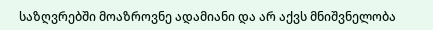საზღვრებში მოაზროვნე ადამიანი და არ აქვს მნიშვნელობა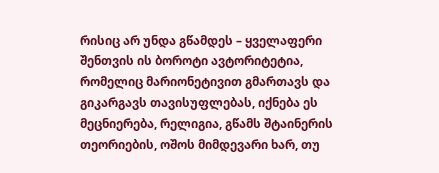რისიც არ უნდა გწამდეს – ყველაფერი შენთვის ის ბოროტი ავტორიტეტია, რომელიც მარიონეტივით გმართავს და გიკარგავს თავისუფლებას, იქნება ეს მეცნიერება, რელიგია, გწამს შტაინერის თეორიების, ოშოს მიმდევარი ხარ, თუ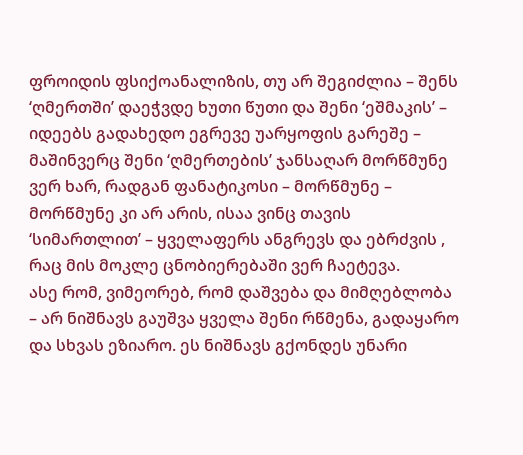ფროიდის ფსიქოანალიზის, თუ არ შეგიძლია – შენს ‘ღმერთში’ დაეჭვდე ხუთი წუთი და შენი ‘ეშმაკის’ – იდეებს გადახედო ეგრევე უარყოფის გარეშე – მაშინვერც შენი ‘ღმერთების’ ჯანსაღარ მორწმუნე ვერ ხარ, რადგან ფანატიკოსი – მორწმუნე – მორწმუნე კი არ არის, ისაა ვინც თავის ‘სიმართლით’ – ყველაფერს ანგრევს და ებრძვის , რაც მის მოკლე ცნობიერებაში ვერ ჩაეტევა.
ასე რომ, ვიმეორებ, რომ დაშვება და მიმღებლობა – არ ნიშნავს გაუშვა ყველა შენი რწმენა, გადაყარო და სხვას ეზიარო. ეს ნიშნავს გქონდეს უნარი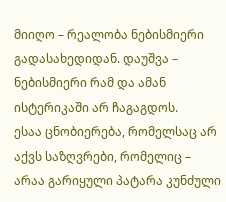მიიღო – რეალობა ნებისმიერი გადასახედიდან. დაუშვა – ნებისმიერი რამ და ამან ისტერიკაში არ ჩაგაგდოს.
ესაა ცნობიერება, რომელსაც არ აქვს საზღვრები, რომელიც – არაა გარიყული პატარა კუნძული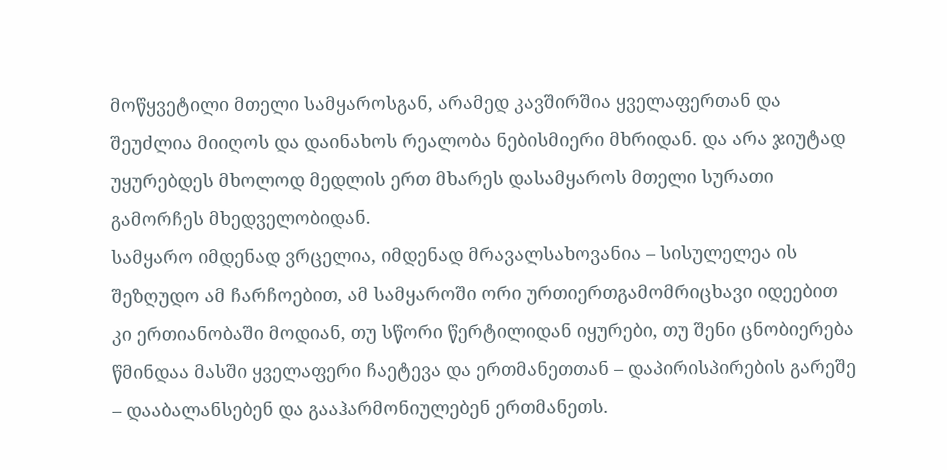მოწყვეტილი მთელი სამყაროსგან, არამედ კავშირშია ყველაფერთან და შეუძლია მიიღოს და დაინახოს რეალობა ნებისმიერი მხრიდან. და არა ჯიუტად უყურებდეს მხოლოდ მედლის ერთ მხარეს დასამყაროს მთელი სურათი გამორჩეს მხედველობიდან.
სამყარო იმდენად ვრცელია, იმდენად მრავალსახოვანია – სისულელეა ის შეზღუდო ამ ჩარჩოებით, ამ სამყაროში ორი ურთიერთგამომრიცხავი იდეებით კი ერთიანობაში მოდიან, თუ სწორი წერტილიდან იყურები, თუ შენი ცნობიერება წმინდაა მასში ყველაფერი ჩაეტევა და ერთმანეთთან – დაპირისპირების გარეშე – დააბალანსებენ და გააჰარმონიულებენ ერთმანეთს.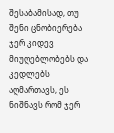შესაბამისად, თუ შენი ცნობიერება ჯერ კიდევ მიუღებლობებს და კედლებს აღმართავს, ეს ნიშნავს რომ ჯერ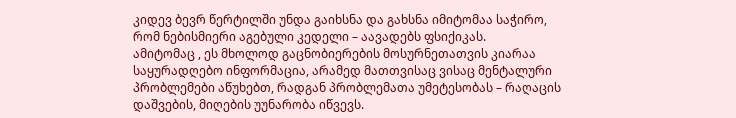კიდევ ბევრ წერტილში უნდა გაიხსნა და გახსნა იმიტომაა საჭირო, რომ ნებისმიერი აგებული კედელი – აავადებს ფსიქიკას.
ამიტომაც , ეს მხოლოდ გაცნობიერების მოსურნეთათვის კიარაა საყურადღებო ინფორმაცია, არამედ მათთვისაც ვისაც მენტალური პრობლემები აწუხებთ, რადგან პრობლემათა უმეტესობას – რაღაცის დაშვების, მიღების უუნარობა იწვევს.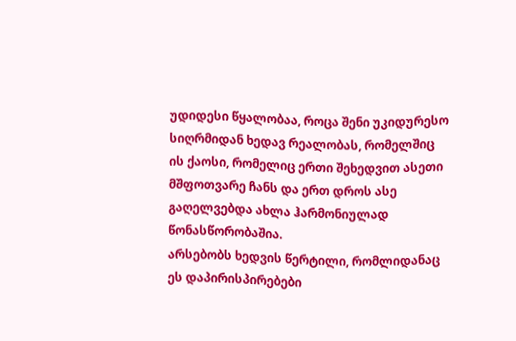უდიდესი წყალობაა, როცა შენი უკიდურესო სიღრმიდან ხედავ რეალობას, რომელშიც ის ქაოსი, რომელიც ერთი შეხედვით ასეთი მშფოთვარე ჩანს და ერთ დროს ასე გაღელვებდა ახლა ჰარმონიულად წონასწორობაშია.
არსებობს ხედვის წერტილი, რომლიდანაც ეს დაპირისპირებები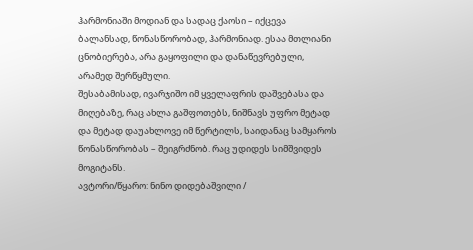ჰარმონიაში მოდიან და სადაც ქაოსი – იქცევა ბალანსად, წონასწორობად, ჰარმონიად. ესაა მთლიანი ცნობიერება, არა გაყოფილი და დანაწევრებული, არამედ შერწყმული.
შესაბამისად, ივარჯიშო იმ ყველაფრის დაშვებასა და მიღებაზე, რაც ახლა გაშფოთებს, ნიშნავს უფრო მეტად და მეტად დაუახლოვე იმ წერტილს, საიდანაც სამყაროს წონასწორობას – შეიგრძნობ. რაც უდიდეს სიმშვიდეს მოგიტანს.
ავტორი/წყარო: ნინო დიდებაშვილი /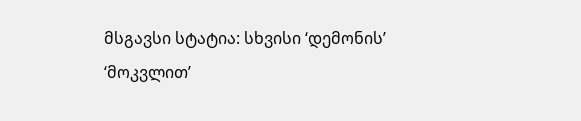მსგავსი სტატია: სხვისი ‘დემონის’ ‘მოკვლით’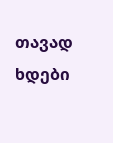თავად ხდები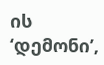ის ‘დემონი’,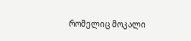რომელიც მოკალი